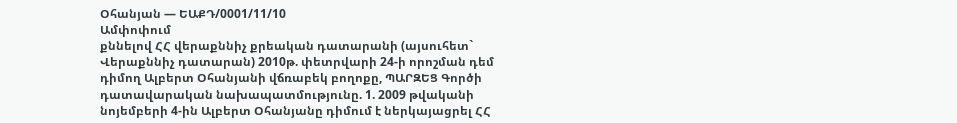Օհանյան — ԵԱՔԴ/0001/11/10
Ամփոփում
քննելով ՀՀ վերաքննիչ քրեական դատարանի (այսուհետ` Վերաքննիչ դատարան) 2010թ. փետրվարի 24-ի որոշման դեմ դիմող Ալբերտ Օհանյանի վճռաբեկ բողոքը, ՊԱՐԶԵՑ Գործի դատավարական նախապատմությունը. 1. 2009 թվականի նոյեմբերի 4-ին Ալբերտ Օհանյանը դիմում է ներկայացրել ՀՀ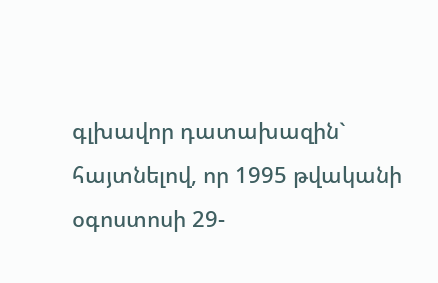գլխավոր դատախազին` հայտնելով, որ 1995 թվականի օգոստոսի 29-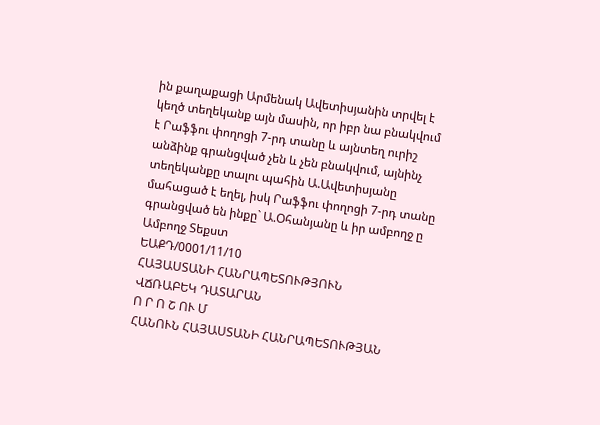ին քաղաքացի Արմենակ Ավետիսյանին տրվել է կեղծ տեղեկանք այն մասին, որ իբր նա բնակվում է Րաֆֆու փողոցի 7-րդ տանը և այնտեղ ուրիշ անձինք գրանցված չեն և չեն բնակվում, այնինչ տեղեկանքը տալու պահին Ա.Ավետիսյանը մահացած է եղել, իսկ Րաֆֆու փողոցի 7-րդ տանը գրանցված են ինքը` Ա.Օհանյանը և իր ամբողջ ը
Ամբողջ Տեքստ
ԵԱՔԴ/0001/11/10
ՀԱՅԱՍՏԱՆԻ ՀԱՆՐԱՊԵՏՈՒԹՅՈՒՆ
ՎՃՌԱԲԵԿ ԴԱՏԱՐԱՆ
Ո Ր Ո Շ ՈՒ Մ
ՀԱՆՈՒՆ ՀԱՅԱՍՏԱՆԻ ՀԱՆՐԱՊԵՏՈՒԹՅԱՆ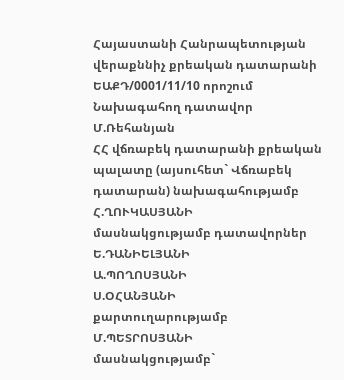Հայաստանի Հանրապետության
վերաքննիչ քրեական դատարանի
ԵԱՔԴ/0001/11/10 որոշում
Նախագահող դատավոր Մ.Ռեհանյան
ՀՀ վճռաբեկ դատարանի քրեական պալատը (այսուհետ` Վճռաբեկ դատարան) նախագահությամբ
Հ.ՂՈՒԿԱՍՅԱՆԻ
մասնակցությամբ դատավորներ
Ե.ԴԱՆԻԵԼՅԱՆԻ
Ա.ՊՈՂՈՍՅԱՆԻ
Ս.ՕՀԱՆՅԱՆԻ
քարտուղարությամբ
Մ.ՊԵՏՐՈՍՅԱՆԻ
մասնակցությամբ`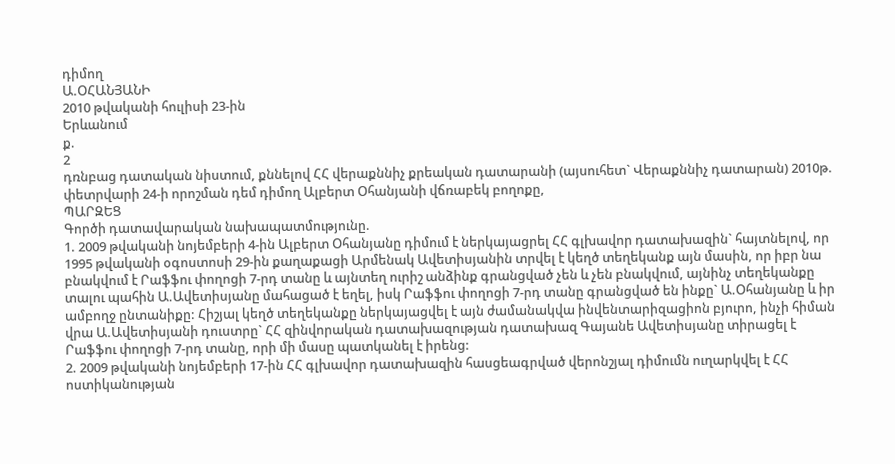դիմող
Ա.ՕՀԱՆՅԱՆԻ
2010 թվականի հուլիսի 23-ին
Երևանում
ք.
2
դռնբաց դատական նիստում, քննելով ՀՀ վերաքննիչ քրեական դատարանի (այսուհետ` Վերաքննիչ դատարան) 2010թ. փետրվարի 24-ի որոշման դեմ դիմող Ալբերտ Օհանյանի վճռաբեկ բողոքը,
ՊԱՐԶԵՑ
Գործի դատավարական նախապատմությունը.
1. 2009 թվականի նոյեմբերի 4-ին Ալբերտ Օհանյանը դիմում է ներկայացրել ՀՀ գլխավոր դատախազին` հայտնելով, որ 1995 թվականի օգոստոսի 29-ին քաղաքացի Արմենակ Ավետիսյանին տրվել է կեղծ տեղեկանք այն մասին, որ իբր նա բնակվում է Րաֆֆու փողոցի 7-րդ տանը և այնտեղ ուրիշ անձինք գրանցված չեն և չեն բնակվում, այնինչ տեղեկանքը տալու պահին Ա.Ավետիսյանը մահացած է եղել, իսկ Րաֆֆու փողոցի 7-րդ տանը գրանցված են ինքը` Ա.Օհանյանը և իր ամբողջ ընտանիքը: Հիշյալ կեղծ տեղեկանքը ներկայացվել է այն ժամանակվա ինվենտարիզացիոն բյուրո, ինչի հիման վրա Ա.Ավետիսյանի դուստրը` ՀՀ զինվորական դատախազության դատախազ Գայանե Ավետիսյանը տիրացել է Րաֆֆու փողոցի 7-րդ տանը, որի մի մասը պատկանել է իրենց:
2. 2009 թվականի նոյեմբերի 17-ին ՀՀ գլխավոր դատախազին հասցեագրված վերոնշյալ դիմումն ուղարկվել է ՀՀ ոստիկանության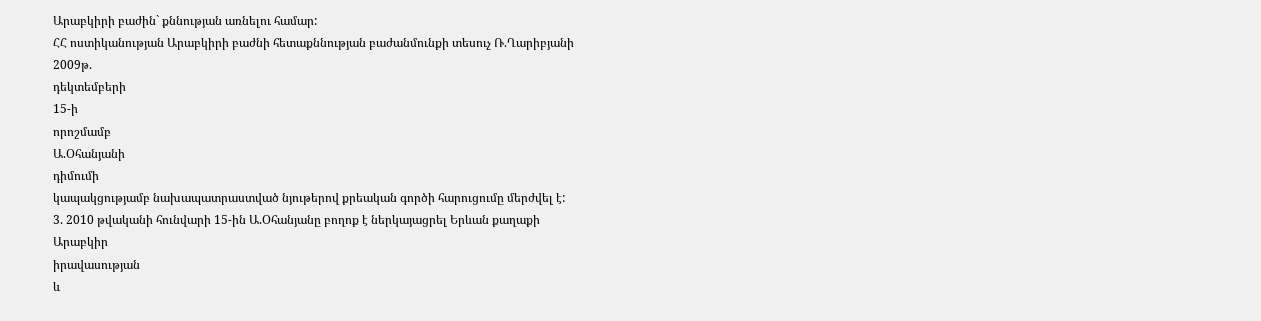Արաբկիրի բաժին` քննության առնելու համար:
ՀՀ ոստիկանության Արաբկիրի բաժնի հետաքննության բաժանմունքի տեսուչ Ռ.Ղարիբյանի
2009թ.
դեկտեմբերի
15-ի
որոշմամբ
Ա.Օհանյանի
դիմումի
կապակցությամբ նախապատրաստված նյութերով քրեական գործի հարուցումը մերժվել է:
3. 2010 թվականի հունվարի 15-ին Ա.Օհանյանը բողոք է ներկայացրել Երևան քաղաքի
Արաբկիր
իրավասության
և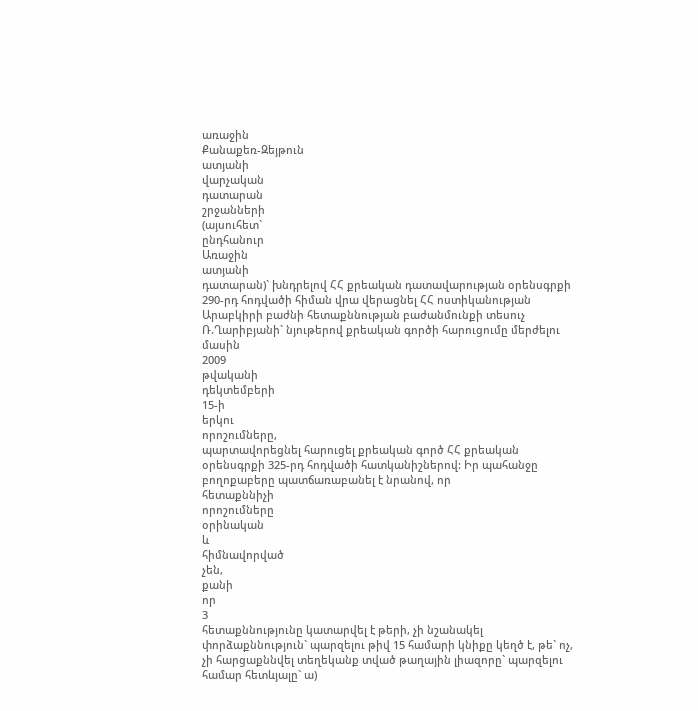առաջին
Քանաքեռ-Զեյթուն
ատյանի
վարչական
դատարան
շրջանների
(այսուհետ`
ընդհանուր
Առաջին
ատյանի
դատարան)` խնդրելով ՀՀ քրեական դատավարության օրենսգրքի 290-րդ հոդվածի հիման վրա վերացնել ՀՀ ոստիկանության Արաբկիրի բաժնի հետաքննության բաժանմունքի տեսուչ Ռ.Ղարիբյանի` նյութերով քրեական գործի հարուցումը մերժելու
մասին
2009
թվականի
դեկտեմբերի
15-ի
երկու
որոշումները,
պարտավորեցնել հարուցել քրեական գործ ՀՀ քրեական օրենսգրքի 325-րդ հոդվածի հատկանիշներով: Իր պահանջը բողոքաբերը պատճառաբանել է նրանով, որ
հետաքննիչի
որոշումները
օրինական
և
հիմնավորված
չեն,
քանի
որ
3
հետաքննությունը կատարվել է թերի, չի նշանակել փորձաքննություն` պարզելու թիվ 15 համարի կնիքը կեղծ է, թե` ոչ, չի հարցաքննվել տեղեկանք տված թաղային լիազորը` պարզելու համար հետևյալը` ա)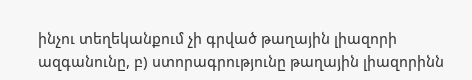ինչու տեղեկանքում չի գրված թաղային լիազորի ազգանունը, բ) ստորագրությունը թաղային լիազորինն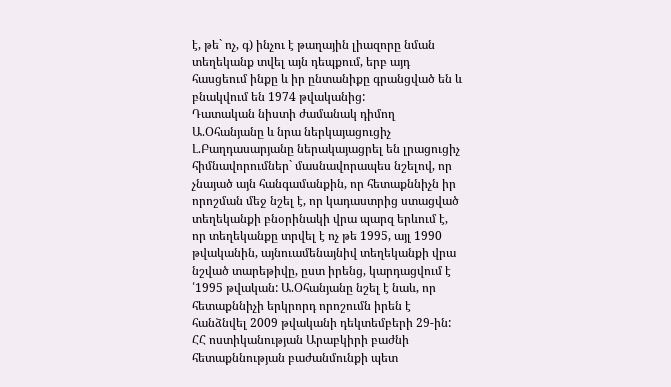է, թե` ոչ, գ) ինչու է թաղային լիազորը նման տեղեկանք տվել այն դեպքում, երբ այդ հասցեում ինքը և իր ընտանիքը գրանցված են և բնակվում են 1974 թվականից:
Դատական նիստի ժամանակ դիմող Ա.Օհանյանը և նրա ներկայացուցիչ Լ.Բաղդասարյանը ներակայացրել են լրացուցիչ հիմնավորումներ` մասնավորապես նշելով, որ չնայած այն հանգամանքին, որ հետաքննիչն իր որոշման մեջ նշել է, որ կադաստրից ստացված տեղեկանքի բնօրինակի վրա պարզ երևում է, որ տեղեկանքը տրվել է ոչ թե 1995, այլ 1990 թվականին, այնուամենայնիվ տեղեկանքի վրա նշված տարեթիվը, ըստ իրենց, կարդացվում է ՛1995 թվական: Ա.Օհանյանը նշել է նաև, որ հետաքննիչի երկրորդ որոշումն իրեն է հանձնվել 2009 թվականի դեկտեմբերի 29-ին: ՀՀ ոստիկանության Արաբկիրի բաժնի հետաքննության բաժանմունքի պետ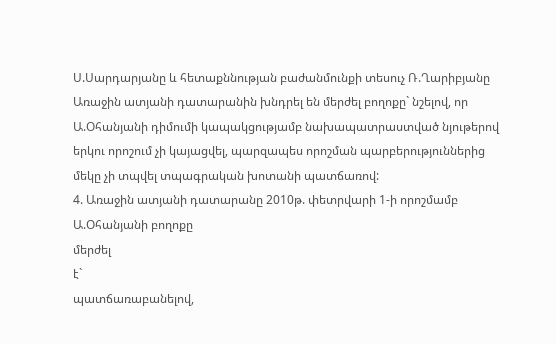Ս.Սարդարյանը և հետաքննության բաժանմունքի տեսուչ Ռ.Ղարիբյանը Առաջին ատյանի դատարանին խնդրել են մերժել բողոքը` նշելով, որ Ա.Օհանյանի դիմումի կապակցությամբ նախապատրաստված նյութերով երկու որոշում չի կայացվել, պարզապես որոշման պարբերություններից մեկը չի տպվել տպագրական խոտանի պատճառով:
4. Առաջին ատյանի դատարանը 2010թ. փետրվարի 1-ի որոշմամբ Ա.Օհանյանի բողոքը
մերժել
է`
պատճառաբանելով,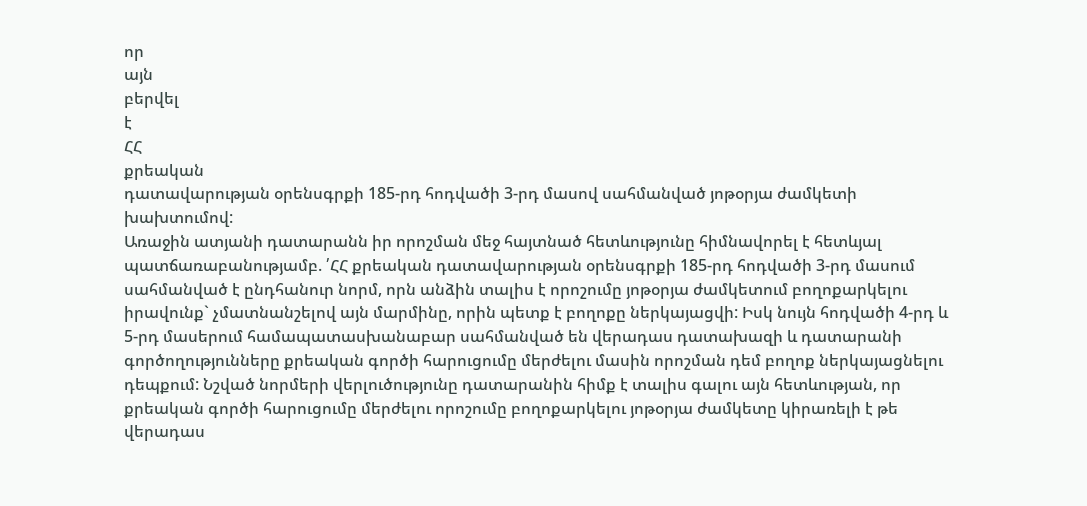որ
այն
բերվել
է
ՀՀ
քրեական
դատավարության օրենսգրքի 185-րդ հոդվածի 3-րդ մասով սահմանված յոթօրյա ժամկետի խախտումով:
Առաջին ատյանի դատարանն իր որոշման մեջ հայտնած հետևությունը հիմնավորել է հետևյալ պատճառաբանությամբ. ՛ՀՀ քրեական դատավարության օրենսգրքի 185-րդ հոդվածի 3-րդ մասում սահմանված է ընդհանուր նորմ, որն անձին տալիս է որոշումը յոթօրյա ժամկետում բողոքարկելու իրավունք` չմատնանշելով այն մարմինը, որին պետք է բողոքը ներկայացվի: Իսկ նույն հոդվածի 4-րդ և 5-րդ մասերում համապատասխանաբար սահմանված են վերադաս դատախազի և դատարանի գործողությունները քրեական գործի հարուցումը մերժելու մասին որոշման դեմ բողոք ներկայացնելու դեպքում: Նշված նորմերի վերլուծությունը դատարանին հիմք է տալիս գալու այն հետևության, որ քրեական գործի հարուցումը մերժելու որոշումը բողոքարկելու յոթօրյա ժամկետը կիրառելի է թե վերադաս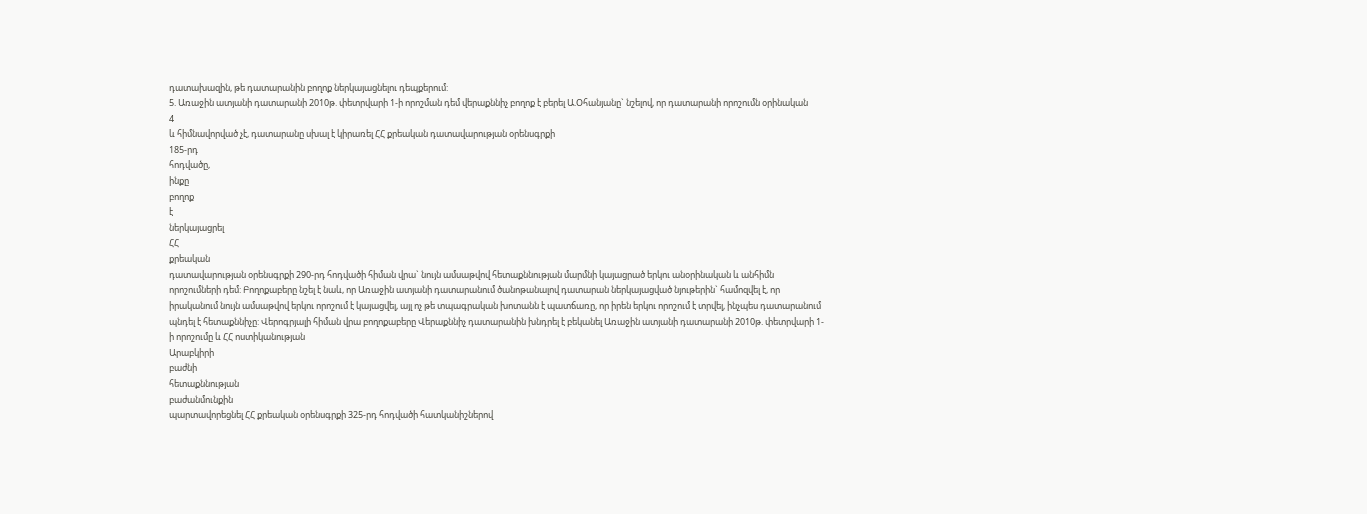դատախազին, թե դատարանին բողոք ներկայացնելու դեպքերում:
5. Առաջին ատյանի դատարանի 2010թ. փետրվարի 1-ի որոշման դեմ վերաքննիչ բողոք է բերել Ա.Օհանյանը` նշելով, որ դատարանի որոշումն օրինական
4
և հիմնավորված չէ, դատարանը սխալ է կիրառել ՀՀ քրեական դատավարության օրենսգրքի
185-րդ
հոդվածը,
ինքը
բողոք
է
ներկայացրել
ՀՀ
քրեական
դատավարության օրենսգրքի 290-րդ հոդվածի հիման վրա` նույն ամսաթվով հետաքննության մարմնի կայացրած երկու անօրինական և անհիմն որոշումների դեմ: Բողոքաբերը նշել է նաև, որ Առաջին ատյանի դատարանում ծանոթանալով դատարան ներկայացված նյութերին` համոզվել է, որ իրականում նույն ամսաթվով երկու որոշում է կայացվել, այլ ոչ թե տպագրական խոտանն է պատճառը, որ իրեն երկու որոշում է տրվել, ինչպես դատարանում պնդել է հետաքննիչը: Վերոգրյալի հիման վրա բողոքաբերը Վերաքննիչ դատարանին խնդրել է բեկանել Առաջին ատյանի դատարանի 2010թ. փետրվարի 1-ի որոշումը և ՀՀ ոստիկանության
Արաբկիրի
բաժնի
հետաքննության
բաժանմունքին
պարտավորեցնել ՀՀ քրեական օրենսգրքի 325-րդ հոդվածի հատկանիշներով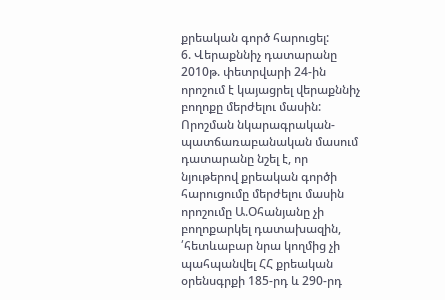քրեական գործ հարուցել:
6. Վերաքննիչ դատարանը 2010թ. փետրվարի 24-ին որոշում է կայացրել վերաքննիչ բողոքը մերժելու մասին: Որոշման նկարագրական-պատճառաբանական մասում դատարանը նշել է, որ նյութերով քրեական գործի հարուցումը մերժելու մասին որոշումը Ա.Օհանյանը չի բողոքարկել դատախազին, ՛հետևաբար նրա կողմից չի պահպանվել ՀՀ քրեական օրենսգրքի 185-րդ և 290-րդ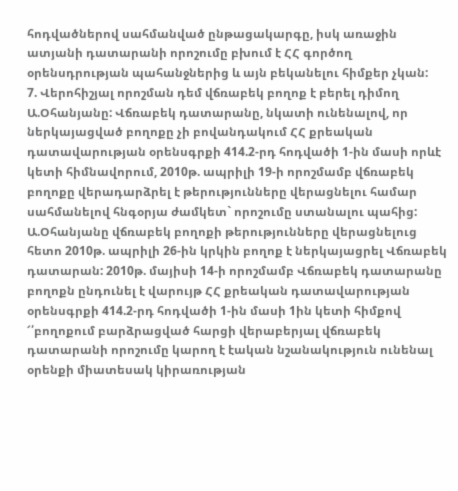հոդվածներով սահմանված ընթացակարգը, իսկ առաջին ատյանի դատարանի որոշումը բխում է ՀՀ գործող օրենսդրության պահանջներից և այն բեկանելու հիմքեր չկան:
7. Վերոհիշյալ որոշման դեմ վճռաբեկ բողոք է բերել դիմող Ա.Օհանյանը: Վճռաբեկ դատարանը, նկատի ունենալով, որ ներկայացված բողոքը չի բովանդակում ՀՀ քրեական դատավարության օրենսգրքի 414.2-րդ հոդվածի 1-ին մասի որևէ կետի հիմնավորում, 2010թ. ապրիլի 19-ի որոշմամբ վճռաբեկ բողոքը վերադարձրել է թերությունները վերացնելու համար սահմանելով հնգօրյա ժամկետ` որոշումը ստանալու պահից:
Ա.Օհանյանը վճռաբեկ բողոքի թերությունները վերացնելուց հետո 2010թ. ապրիլի 26-ին կրկին բողոք է ներկայացրել Վճռաբեկ դատարան: 2010թ. մայիսի 14-ի որոշմամբ Վճռաբեկ դատարանը բողոքն ընդունել է վարույթ ՀՀ քրեական դատավարության օրենսգրքի 414.2-րդ հոդվածի 1-ին մասի 1ին կետի հիմքով ՜՛բողոքում բարձրացված հարցի վերաբերյալ վճռաբեկ դատարանի որոշումը կարող է էական նշանակություն ունենալ օրենքի միատեսակ կիրառության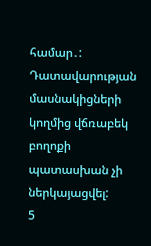համար․:
Դատավարության մասնակիցների կողմից վճռաբեկ բողոքի պատասխան չի ներկայացվել:
5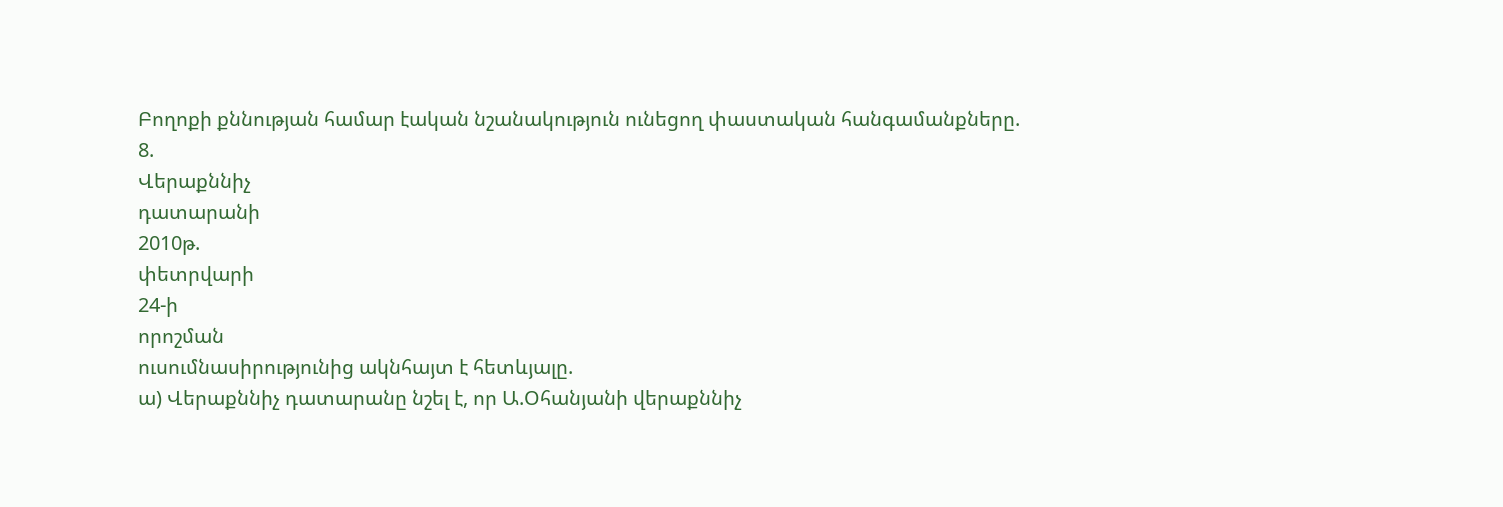Բողոքի քննության համար էական նշանակություն ունեցող փաստական հանգամանքները.
8.
Վերաքննիչ
դատարանի
2010թ.
փետրվարի
24-ի
որոշման
ուսումնասիրությունից ակնհայտ է հետևյալը.
ա) Վերաքննիչ դատարանը նշել է, որ Ա.Օհանյանի վերաքննիչ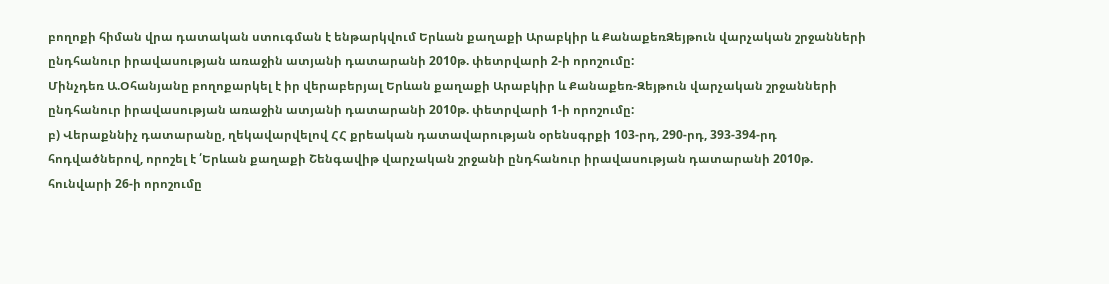բողոքի հիման վրա դատական ստուգման է ենթարկվում Երևան քաղաքի Արաբկիր և ՔանաքեռԶեյթուն վարչական շրջանների ընդհանուր իրավասության առաջին ատյանի դատարանի 2010թ. փետրվարի 2-ի որոշումը:
Մինչդեռ Ա.Օհանյանը բողոքարկել է իր վերաբերյալ Երևան քաղաքի Արաբկիր և Քանաքեռ-Զեյթուն վարչական շրջանների ընդհանուր իրավասության առաջին ատյանի դատարանի 2010թ. փետրվարի 1-ի որոշումը:
բ) Վերաքննիչ դատարանը, ղեկավարվելով ՀՀ քրեական դատավարության օրենսգրքի 103-րդ, 290-րդ, 393-394-րդ հոդվածներով, որոշել է ՛Երևան քաղաքի Շենգավիթ վարչական շրջանի ընդհանուր իրավասության դատարանի 2010թ. հունվարի 26-ի որոշումը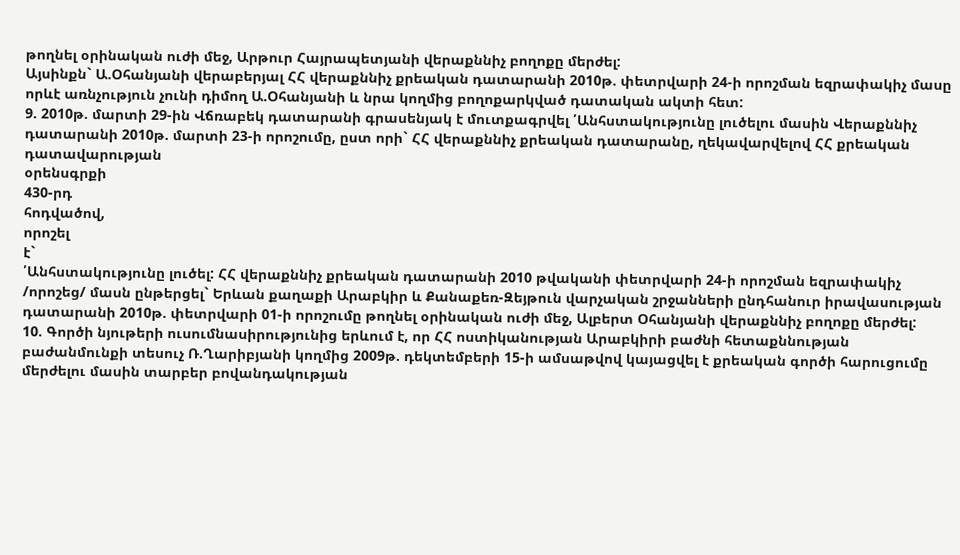թողնել օրինական ուժի մեջ, Արթուր Հայրապետյանի վերաքննիչ բողոքը մերժել:
Այսինքն` Ա.Օհանյանի վերաբերյալ ՀՀ վերաքննիչ քրեական դատարանի 2010թ. փետրվարի 24-ի որոշման եզրափակիչ մասը որևէ առնչություն չունի դիմող Ա.Օհանյանի և նրա կողմից բողոքարկված դատական ակտի հետ:
9. 2010թ. մարտի 29-ին Վճռաբեկ դատարանի գրասենյակ է մուտքագրվել ՛Անհստակությունը լուծելու մասին Վերաքննիչ դատարանի 2010թ. մարտի 23-ի որոշումը, ըստ որի` ՀՀ վերաքննիչ քրեական դատարանը, ղեկավարվելով ՀՀ քրեական
դատավարության
օրենսգրքի
430-րդ
հոդվածով,
որոշել
է`
՛Անհստակությունը լուծել: ՀՀ վերաքննիչ քրեական դատարանի 2010 թվականի փետրվարի 24-ի որոշման եզրափակիչ /որոշեց/ մասն ընթերցել` Երևան քաղաքի Արաբկիր և Քանաքեռ-Զեյթուն վարչական շրջանների ընդհանուր իրավասության դատարանի 2010թ. փետրվարի 01-ի որոշումը թողնել օրինական ուժի մեջ, Ալբերտ Օհանյանի վերաքննիչ բողոքը մերժել:
10. Գործի նյութերի ուսումնասիրությունից երևում է, որ ՀՀ ոստիկանության Արաբկիրի բաժնի հետաքննության բաժանմունքի տեսուչ Ռ.Ղարիբյանի կողմից 2009թ. դեկտեմբերի 15-ի ամսաթվով կայացվել է քրեական գործի հարուցումը մերժելու մասին տարբեր բովանդակության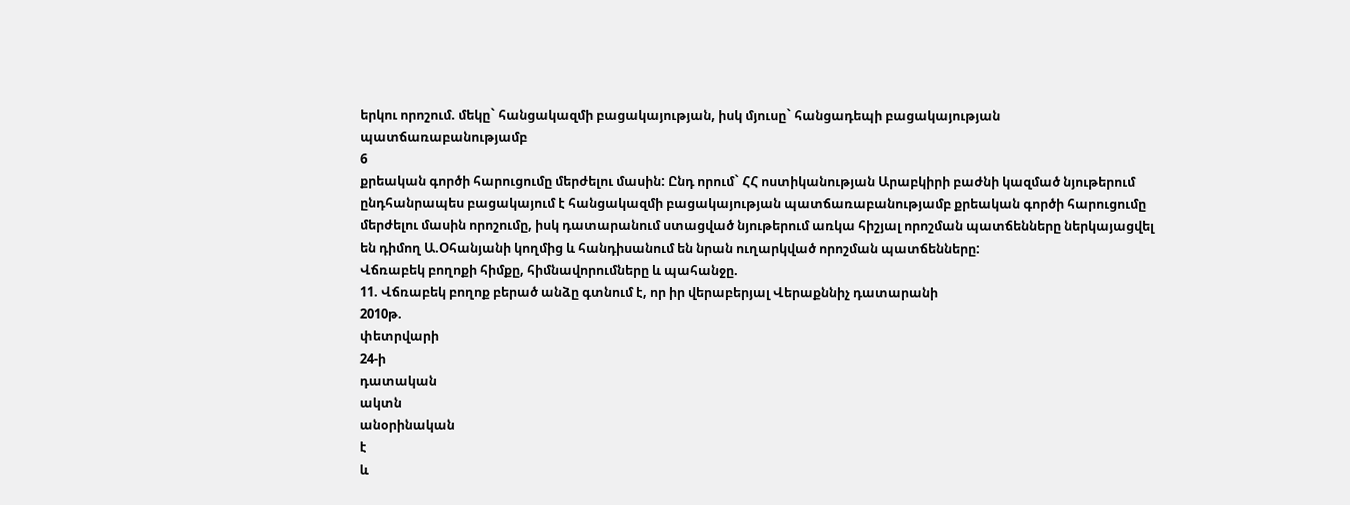երկու որոշում. մեկը` հանցակազմի բացակայության, իսկ մյուսը` հանցադեպի բացակայության պատճառաբանությամբ
6
քրեական գործի հարուցումը մերժելու մասին: Ընդ որում` ՀՀ ոստիկանության Արաբկիրի բաժնի կազմած նյութերում ընդհանրապես բացակայում է հանցակազմի բացակայության պատճառաբանությամբ քրեական գործի հարուցումը մերժելու մասին որոշումը, իսկ դատարանում ստացված նյութերում առկա հիշյալ որոշման պատճենները ներկայացվել են դիմող Ա.Օհանյանի կողմից և հանդիսանում են նրան ուղարկված որոշման պատճենները:
Վճռաբեկ բողոքի հիմքը, հիմնավորումները և պահանջը.
11. Վճռաբեկ բողոք բերած անձը գտնում է, որ իր վերաբերյալ Վերաքննիչ դատարանի
2010թ.
փետրվարի
24-ի
դատական
ակտն
անօրինական
է
և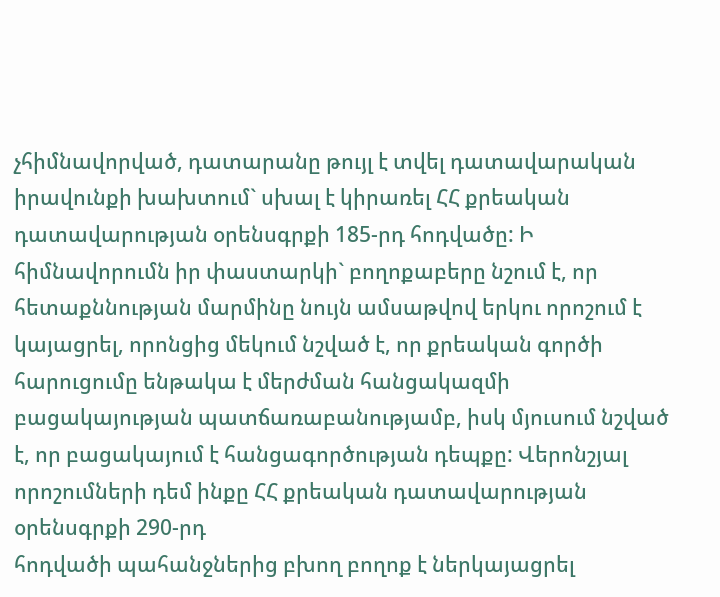չհիմնավորված, դատարանը թույլ է տվել դատավարական իրավունքի խախտում` սխալ է կիրառել ՀՀ քրեական դատավարության օրենսգրքի 185-րդ հոդվածը: Ի հիմնավորումն իր փաստարկի` բողոքաբերը նշում է, որ հետաքննության մարմինը նույն ամսաթվով երկու որոշում է կայացրել, որոնցից մեկում նշված է, որ քրեական գործի հարուցումը ենթակա է մերժման հանցակազմի բացակայության պատճառաբանությամբ, իսկ մյուսում նշված է, որ բացակայում է հանցագործության դեպքը: Վերոնշյալ որոշումների դեմ ինքը ՀՀ քրեական դատավարության օրենսգրքի 290-րդ
հոդվածի պահանջներից բխող բողոք է ներկայացրել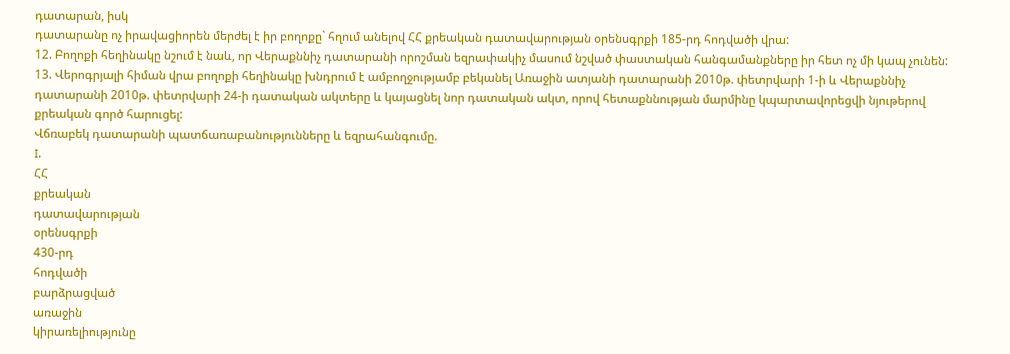դատարան, իսկ
դատարանը ոչ իրավացիորեն մերժել է իր բողոքը` հղում անելով ՀՀ քրեական դատավարության օրենսգրքի 185-րդ հոդվածի վրա:
12. Բողոքի հեղինակը նշում է նաև, որ Վերաքննիչ դատարանի որոշման եզրափակիչ մասում նշված փաստական հանգամանքները իր հետ ոչ մի կապ չունեն:
13. Վերոգրյալի հիման վրա բողոքի հեղինակը խնդրում է ամբողջությամբ բեկանել Առաջին ատյանի դատարանի 2010թ. փետրվարի 1-ի և Վերաքննիչ դատարանի 2010թ. փետրվարի 24-ի դատական ակտերը և կայացնել նոր դատական ակտ, որով հետաքննության մարմինը կպարտավորեցվի նյութերով քրեական գործ հարուցել:
Վճռաբեկ դատարանի պատճառաբանությունները և եզրահանգումը.
I.
ՀՀ
քրեական
դատավարության
օրենսգրքի
430-րդ
հոդվածի
բարձրացված
առաջին
կիրառելիությունը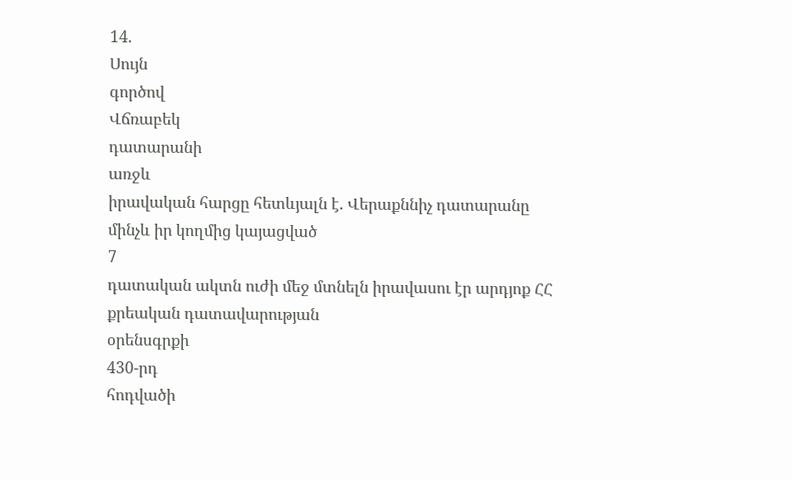14.
Սույն
գործով
Վճռաբեկ
դատարանի
առջև
իրավական հարցը հետևյալն է. Վերաքննիչ դատարանը մինչև իր կողմից կայացված
7
դատական ակտն ուժի մեջ մտնելն իրավասու էր արդյոք ՀՀ քրեական դատավարության
օրենսգրքի
430-րդ
հոդվածի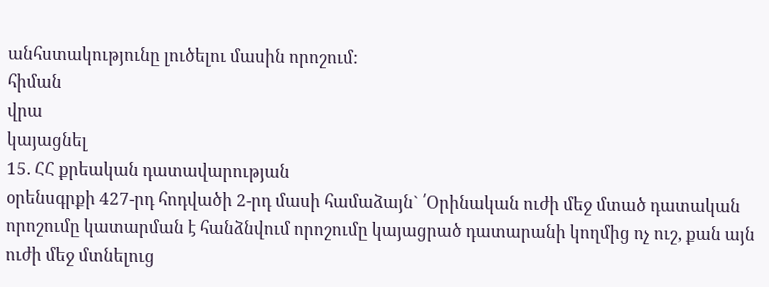անհստակությունը լուծելու մասին որոշում:
հիման
վրա
կայացնել
15. ՀՀ քրեական դատավարության
օրենսգրքի 427-րդ հոդվածի 2-րդ մասի համաձայն` ՛Օրինական ուժի մեջ մտած դատական որոշումը կատարման է հանձնվում որոշումը կայացրած դատարանի կողմից ոչ ուշ, քան այն ուժի մեջ մտնելուց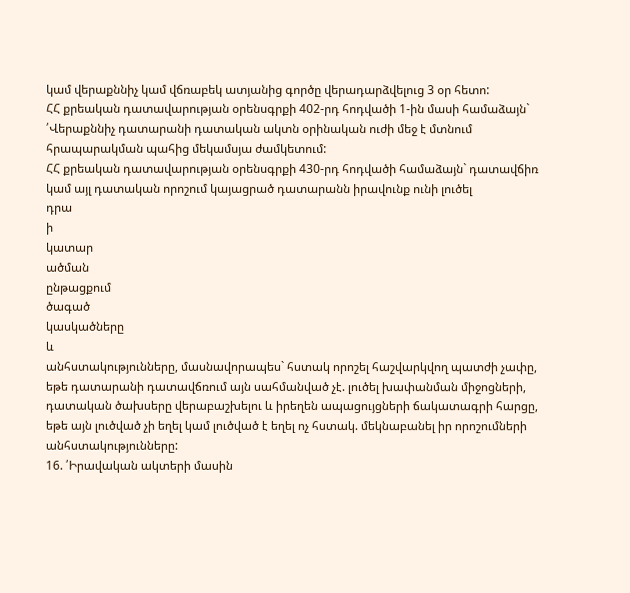կամ վերաքննիչ կամ վճռաբեկ ատյանից գործը վերադարձվելուց 3 օր հետո:
ՀՀ քրեական դատավարության օրենսգրքի 402-րդ հոդվածի 1-ին մասի համաձայն` ՛Վերաքննիչ դատարանի դատական ակտն օրինական ուժի մեջ է մտնում հրապարակման պահից մեկամսյա ժամկետում:
ՀՀ քրեական դատավարության օրենսգրքի 430-րդ հոդվածի համաձայն` դատավճիռ կամ այլ դատական որոշում կայացրած դատարանն իրավունք ունի լուծել
դրա
ի
կատար
ածման
ընթացքում
ծագած
կասկածները
և
անհստակությունները, մասնավորապես` հստակ որոշել հաշվարկվող պատժի չափը, եթե դատարանի դատավճռում այն սահմանված չէ. լուծել խափանման միջոցների, դատական ծախսերը վերաբաշխելու և իրեղեն ապացույցների ճակատագրի հարցը, եթե այն լուծված չի եղել կամ լուծված է եղել ոչ հստակ. մեկնաբանել իր որոշումների անհստակությունները:
16. ՛Իրավական ակտերի մասին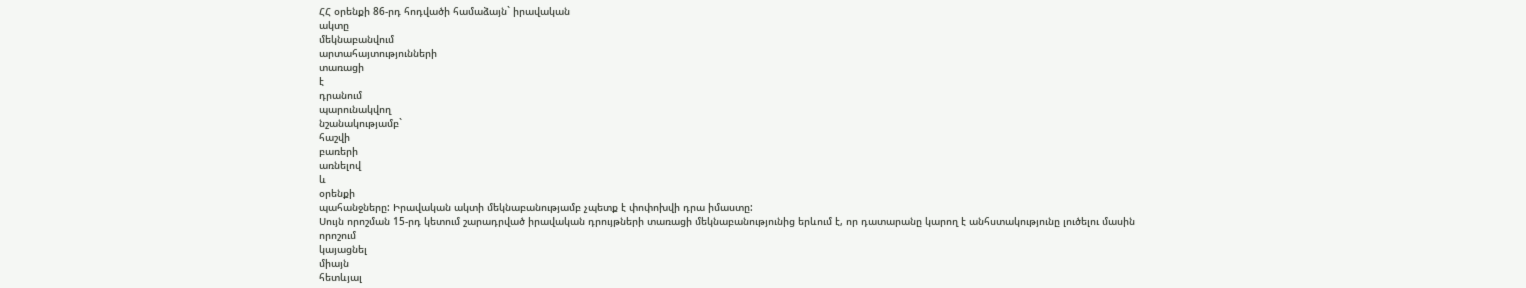ՀՀ օրենքի 86-րդ հոդվածի համաձայն` իրավական
ակտը
մեկնաբանվում
արտահայտությունների
տառացի
է
դրանում
պարունակվող
նշանակությամբ`
հաշվի
բառերի
առնելով
և
օրենքի
պահանջները: Իրավական ակտի մեկնաբանությամբ չպետք է փոփոխվի դրա իմաստը:
Սույն որոշման 15-րդ կետում շարադրված իրավական դրույթների տառացի մեկնաբանությունից երևում է, որ դատարանը կարող է անհստակությունը լուծելու մասին
որոշում
կայացնել
միայն
հետևյալ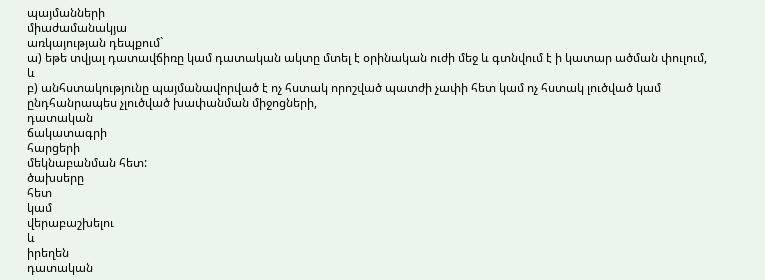պայմանների
միաժամանակյա
առկայության դեպքում`
ա) եթե տվյալ դատավճիռը կամ դատական ակտը մտել է օրինական ուժի մեջ և գտնվում է ի կատար ածման փուլում, և
բ) անհստակությունը պայմանավորված է ոչ հստակ որոշված պատժի չափի հետ կամ ոչ հստակ լուծված կամ ընդհանրապես չլուծված խափանման միջոցների,
դատական
ճակատագրի
հարցերի
մեկնաբանման հետ:
ծախսերը
հետ
կամ
վերաբաշխելու
և
իրեղեն
դատական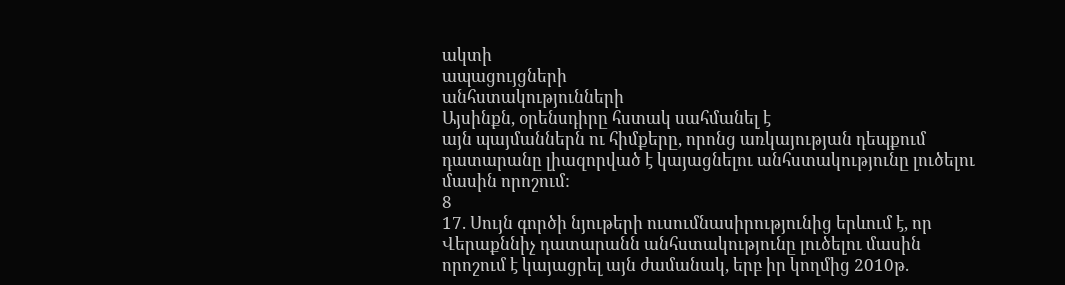ակտի
ապացույցների
անհստակությունների
Այսինքն, օրենսդիրը հստակ սահմանել է
այն պայմաններն ու հիմքերը, որոնց առկայության դեպքում դատարանը լիազորված է կայացնելու անհստակությունը լուծելու մասին որոշում:
8
17. Սույն գործի նյութերի ուսումնասիրությունից երևում է, որ Վերաքննիչ դատարանն անհստակությունը լուծելու մասին որոշում է կայացրել այն ժամանակ, երբ իր կողմից 2010թ.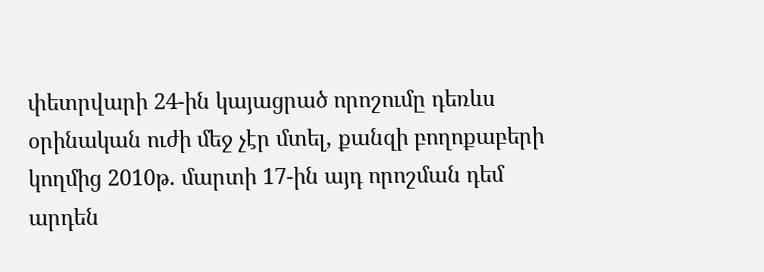փետրվարի 24-ին կայացրած որոշումը դեռևս օրինական ուժի մեջ չէր մտել, քանզի բողոքաբերի կողմից 2010թ. մարտի 17-ին այդ որոշման դեմ արդեն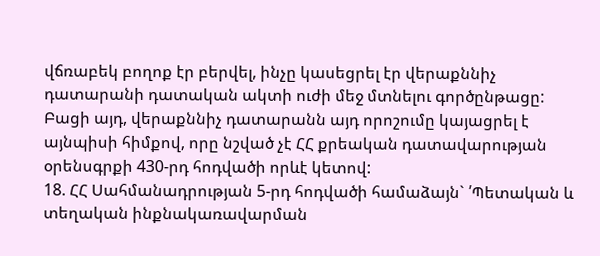վճռաբեկ բողոք էր բերվել, ինչը կասեցրել էր վերաքննիչ դատարանի դատական ակտի ուժի մեջ մտնելու գործընթացը: Բացի այդ, վերաքննիչ դատարանն այդ որոշումը կայացրել է այնպիսի հիմքով, որը նշված չէ ՀՀ քրեական դատավարության օրենսգրքի 430-րդ հոդվածի որևէ կետով:
18. ՀՀ Սահմանադրության 5-րդ հոդվածի համաձայն` ՛Պետական և տեղական ինքնակառավարման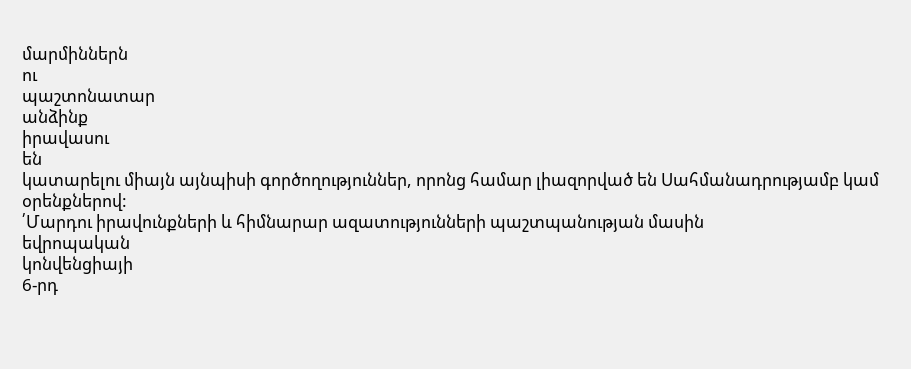մարմիններն
ու
պաշտոնատար
անձինք
իրավասու
են
կատարելու միայն այնպիսի գործողություններ, որոնց համար լիազորված են Սահմանադրությամբ կամ օրենքներով:
՛Մարդու իրավունքների և հիմնարար ազատությունների պաշտպանության մասին
եվրոպական
կոնվենցիայի
6-րդ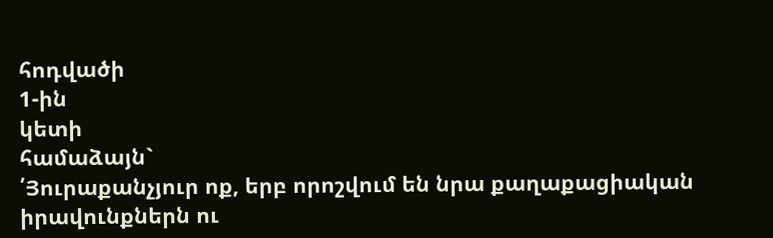հոդվածի
1-ին
կետի
համաձայն`
՛Յուրաքանչյուր ոք, երբ որոշվում են նրա քաղաքացիական իրավունքներն ու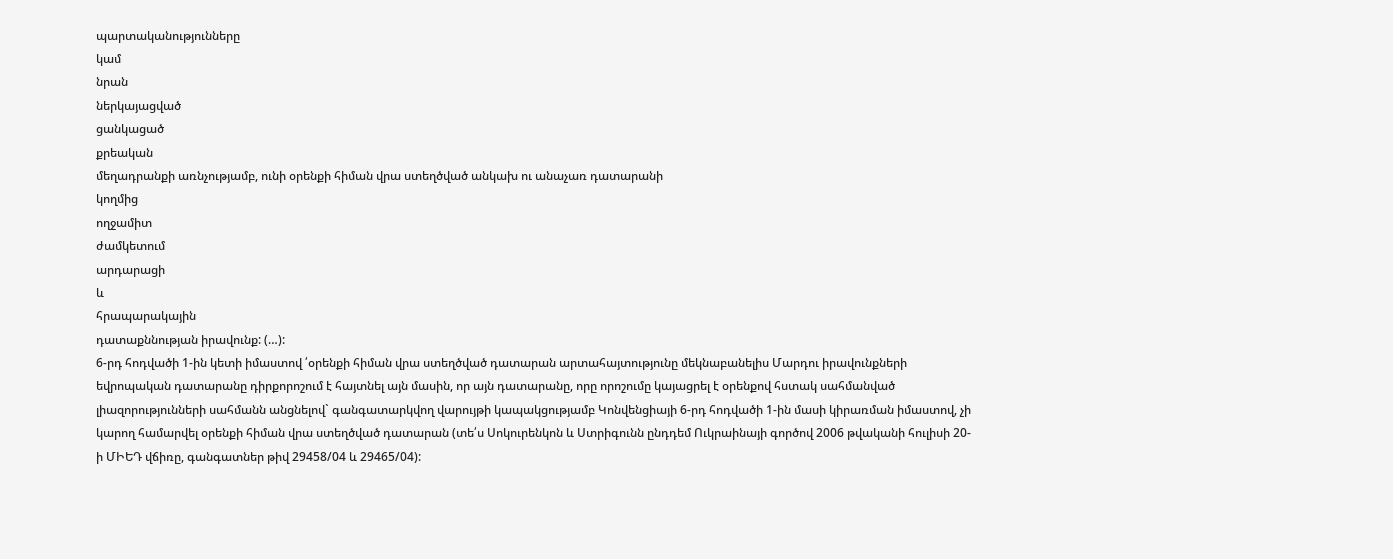պարտականությունները
կամ
նրան
ներկայացված
ցանկացած
քրեական
մեղադրանքի առնչությամբ, ունի օրենքի հիման վրա ստեղծված անկախ ու անաչառ դատարանի
կողմից
ողջամիտ
ժամկետում
արդարացի
և
հրապարակային
դատաքննության իրավունք: (…):
6-րդ հոդվածի 1-ին կետի իմաստով ՛օրենքի հիման վրա ստեղծված դատարան արտահայտությունը մեկնաբանելիս Մարդու իրավունքների եվրոպական դատարանը դիրքորոշում է հայտնել այն մասին, որ այն դատարանը, որը որոշումը կայացրել է օրենքով հստակ սահմանված լիազորությունների սահմանն անցնելով` գանգատարկվող վարույթի կապակցությամբ Կոնվենցիայի 6-րդ հոդվածի 1-ին մասի կիրառման իմաստով, չի կարող համարվել օրենքի հիման վրա ստեղծված դատարան (տե՛ս Սոկուրենկոն և Ստրիգունն ընդդեմ Ուկրաինայի գործով 2006 թվականի հուլիսի 20-ի ՄԻԵԴ վճիռը, գանգատներ թիվ 29458/04 և 29465/04):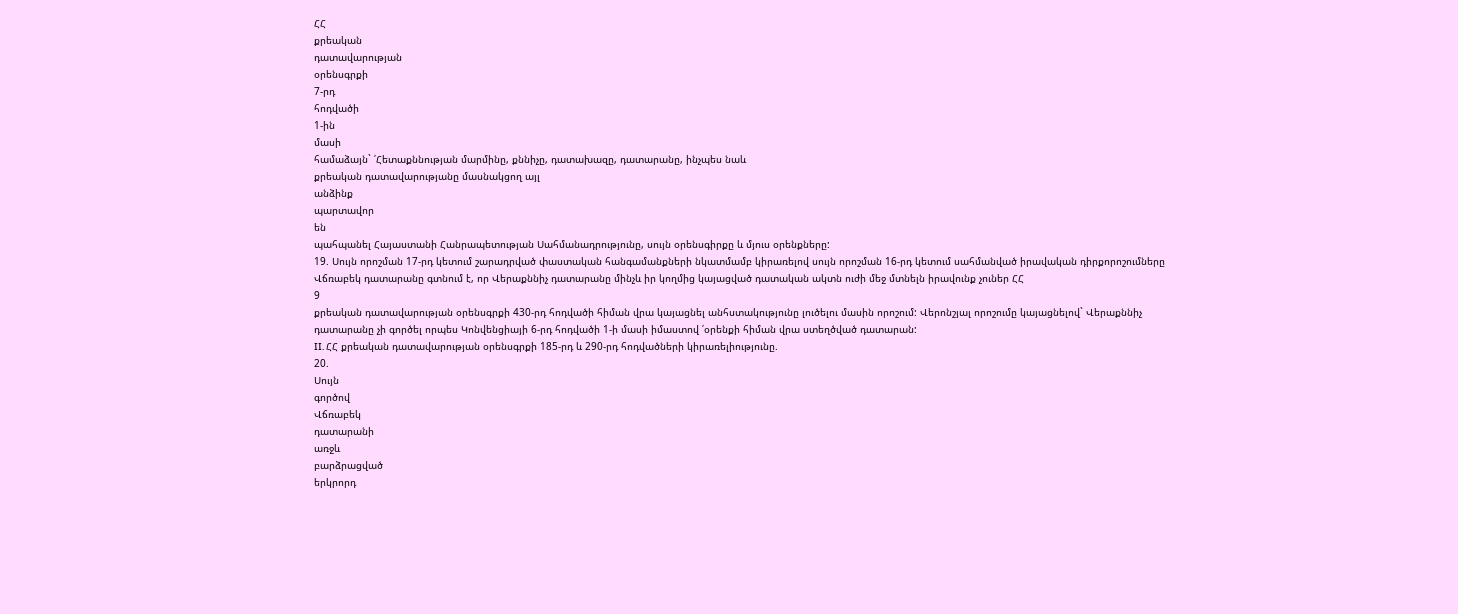ՀՀ
քրեական
դատավարության
օրենսգրքի
7-րդ
հոդվածի
1-ին
մասի
համաձայն` ՛Հետաքննության մարմինը, քննիչը, դատախազը, դատարանը, ինչպես նաև
քրեական դատավարությանը մասնակցող այլ
անձինք
պարտավոր
են
պահպանել Հայաստանի Հանրապետության Սահմանադրությունը, սույն օրենսգիրքը և մյուս օրենքները:
19. Սույն որոշման 17-րդ կետում շարադրված փաստական հանգամանքների նկատմամբ կիրառելով սույն որոշման 16-րդ կետում սահմանված իրավական դիրքորոշումները Վճռաբեկ դատարանը գտնում է, որ Վերաքննիչ դատարանը մինչև իր կողմից կայացված դատական ակտն ուժի մեջ մտնելն իրավունք չուներ ՀՀ
9
քրեական դատավարության օրենսգրքի 430-րդ հոդվածի հիման վրա կայացնել անհստակությունը լուծելու մասին որոշում: Վերոնշյալ որոշումը կայացնելով` Վերաքննիչ դատարանը չի գործել որպես Կոնվենցիայի 6-րդ հոդվածի 1-ի մասի իմաստով ՛օրենքի հիման վրա ստեղծված դատարան:
II. ՀՀ քրեական դատավարության օրենսգրքի 185-րդ և 290-րդ հոդվածների կիրառելիությունը.
20.
Սույն
գործով
Վճռաբեկ
դատարանի
առջև
բարձրացված
երկրորդ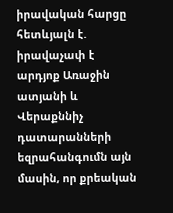իրավական հարցը հետևյալն է. իրավաչափ է արդյոք Առաջին ատյանի և Վերաքննիչ դատարանների եզրահանգումն այն մասին, որ քրեական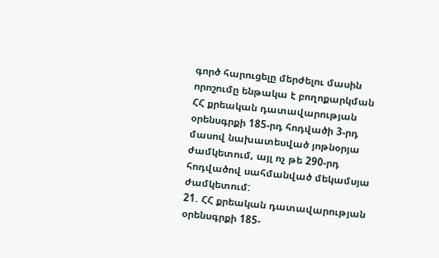գործ հարուցելը մերժելու մասին որոշումը ենթակա է բողոքարկման ՀՀ քրեական դատավարության օրենսգրքի 185-րդ հոդվածի 3-րդ մասով նախատեսված յոթնօրյա ժամկետում, այլ ոչ թե 290-րդ հոդվածով սահմանված մեկամսյա ժամկետում:
21. ՀՀ քրեական դատավարության օրենսգրքի 185-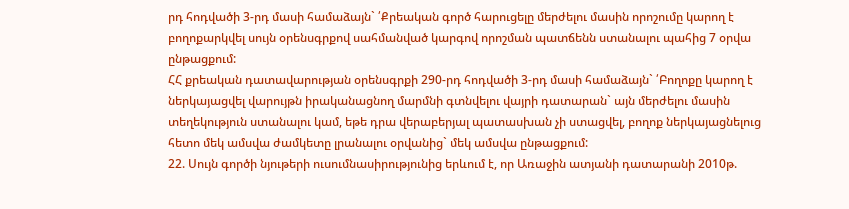րդ հոդվածի 3-րդ մասի համաձայն` ՛Քրեական գործ հարուցելը մերժելու մասին որոշումը կարող է բողոքարկվել սույն օրենսգրքով սահմանված կարգով որոշման պատճենն ստանալու պահից 7 օրվա ընթացքում:
ՀՀ քրեական դատավարության օրենսգրքի 290-րդ հոդվածի 3-րդ մասի համաձայն` ՛Բողոքը կարող է ներկայացվել վարույթն իրականացնող մարմնի գտնվելու վայրի դատարան` այն մերժելու մասին տեղեկություն ստանալու կամ, եթե դրա վերաբերյալ պատասխան չի ստացվել, բողոք ներկայացնելուց հետո մեկ ամսվա ժամկետը լրանալու օրվանից` մեկ ամսվա ընթացքում:
22. Սույն գործի նյութերի ուսումնասիրությունից երևում է, որ Առաջին ատյանի դատարանի 2010թ.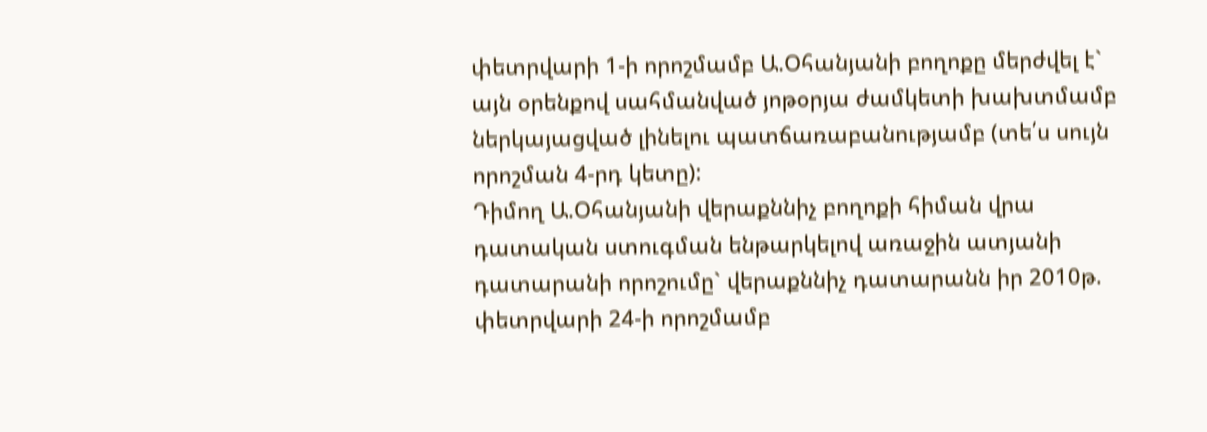փետրվարի 1-ի որոշմամբ Ա.Օհանյանի բողոքը մերժվել է` այն օրենքով սահմանված յոթօրյա ժամկետի խախտմամբ ներկայացված լինելու պատճառաբանությամբ (տե՛ս սույն որոշման 4-րդ կետը):
Դիմող Ա.Օհանյանի վերաքննիչ բողոքի հիման վրա դատական ստուգման ենթարկելով առաջին ատյանի դատարանի որոշումը` վերաքննիչ դատարանն իր 2010թ. փետրվարի 24-ի որոշմամբ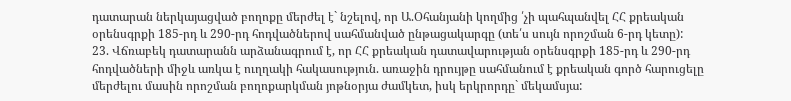դատարան ներկայացված բողոքը մերժել է` նշելով, որ Ա.Օհանյանի կողմից ՛չի պահպանվել ՀՀ քրեական օրենսգրքի 185-րդ և 290-րդ հոդվածներով սահմանված ընթացակարգը (տե՛ս սույն որոշման 6-րդ կետը):
23. Վճռաբեկ դատարանն արձանագրում է, որ ՀՀ քրեական դատավարության օրենսգրքի 185-րդ և 290-րդ հոդվածների միջև առկա է ուղղակի հակասություն. առաջին դրույթը սահմանում է քրեական գործ հարուցելը մերժելու մասին որոշման բողոքարկման յոթնօրյա ժամկետ, իսկ երկրորդը` մեկամսյա: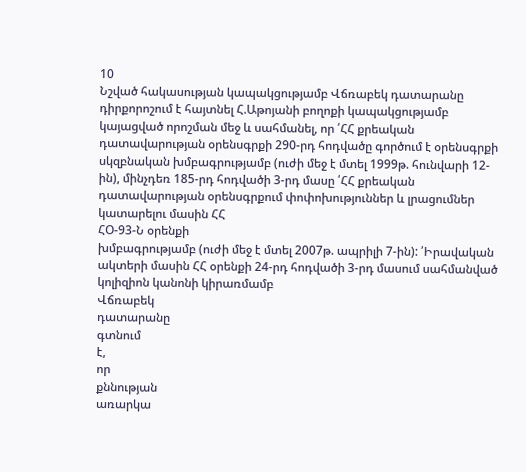10
Նշված հակասության կապակցությամբ Վճռաբեկ դատարանը դիրքորոշում է հայտնել Հ.Աթոյանի բողոքի կապակցությամբ կայացված որոշման մեջ և սահմանել, որ ՛ՀՀ քրեական դատավարության օրենսգրքի 290-րդ հոդվածը գործում է օրենսգրքի սկզբնական խմբագրությամբ (ուժի մեջ է մտել 1999թ. հունվարի 12-ին), մինչդեռ 185-րդ հոդվածի 3-րդ մասը ՛ՀՀ քրեական դատավարության օրենսգրքում փոփոխություններ և լրացումներ կատարելու մասին ՀՀ
ՀՕ-93-Ն օրենքի
խմբագրությամբ (ուժի մեջ է մտել 2007թ. ապրիլի 7-ին): ՛Իրավական ակտերի մասին ՀՀ օրենքի 24-րդ հոդվածի 3-րդ մասում սահմանված կոլիզիոն կանոնի կիրառմամբ
Վճռաբեկ
դատարանը
գտնում
է,
որ
քննության
առարկա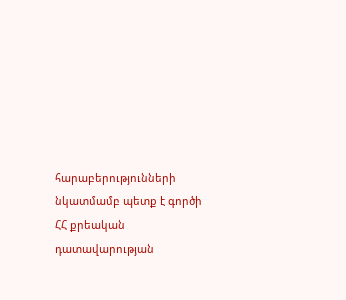հարաբերությունների նկատմամբ պետք է գործի ՀՀ քրեական դատավարության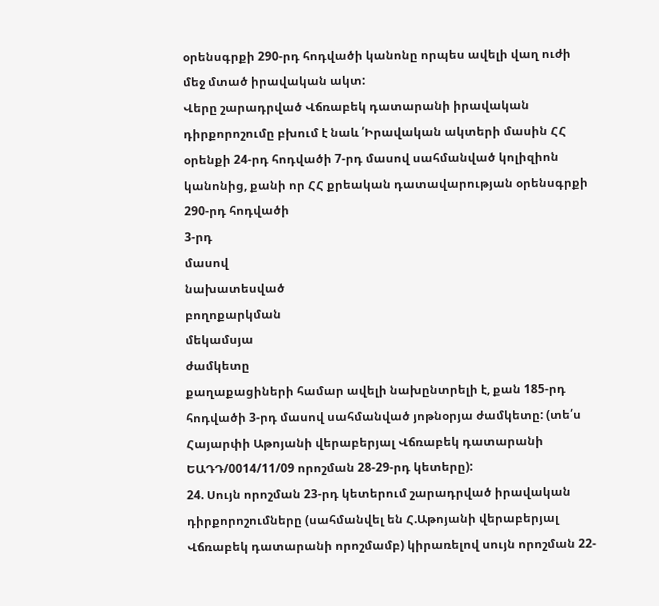օրենսգրքի 290-րդ հոդվածի կանոնը որպես ավելի վաղ ուժի մեջ մտած իրավական ակտ:
Վերը շարադրված Վճռաբեկ դատարանի իրավական դիրքորոշումը բխում է նաև ՛Իրավական ակտերի մասին ՀՀ օրենքի 24-րդ հոդվածի 7-րդ մասով սահմանված կոլիզիոն կանոնից, քանի որ ՀՀ քրեական դատավարության օրենսգրքի 290-րդ հոդվածի
3-րդ
մասով
նախատեսված
բողոքարկման
մեկամսյա
ժամկետը
քաղաքացիների համար ավելի նախընտրելի է, քան 185-րդ հոդվածի 3-րդ մասով սահմանված յոթնօրյա ժամկետը: (տե՛ս Հայարփի Աթոյանի վերաբերյալ Վճռաբեկ դատարանի ԵԱԴԴ/0014/11/09 որոշման 28-29-րդ կետերը):
24. Սույն որոշման 23-րդ կետերում շարադրված իրավական դիրքորոշումները (սահմանվել են Հ.Աթոյանի վերաբերյալ Վճռաբեկ դատարանի որոշմամբ) կիրառելով սույն որոշման 22-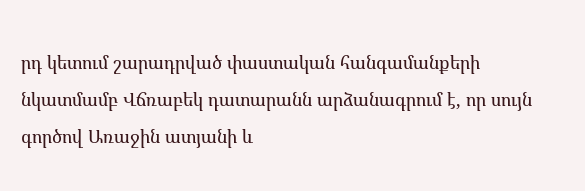րդ կետում շարադրված փաստական հանգամանքերի նկատմամբ Վճռաբեկ դատարանն արձանագրում է, որ սույն գործով Առաջին ատյանի և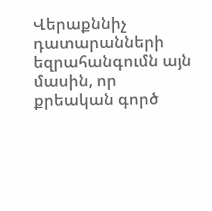Վերաքննիչ դատարանների եզրահանգումն այն մասին, որ քրեական գործ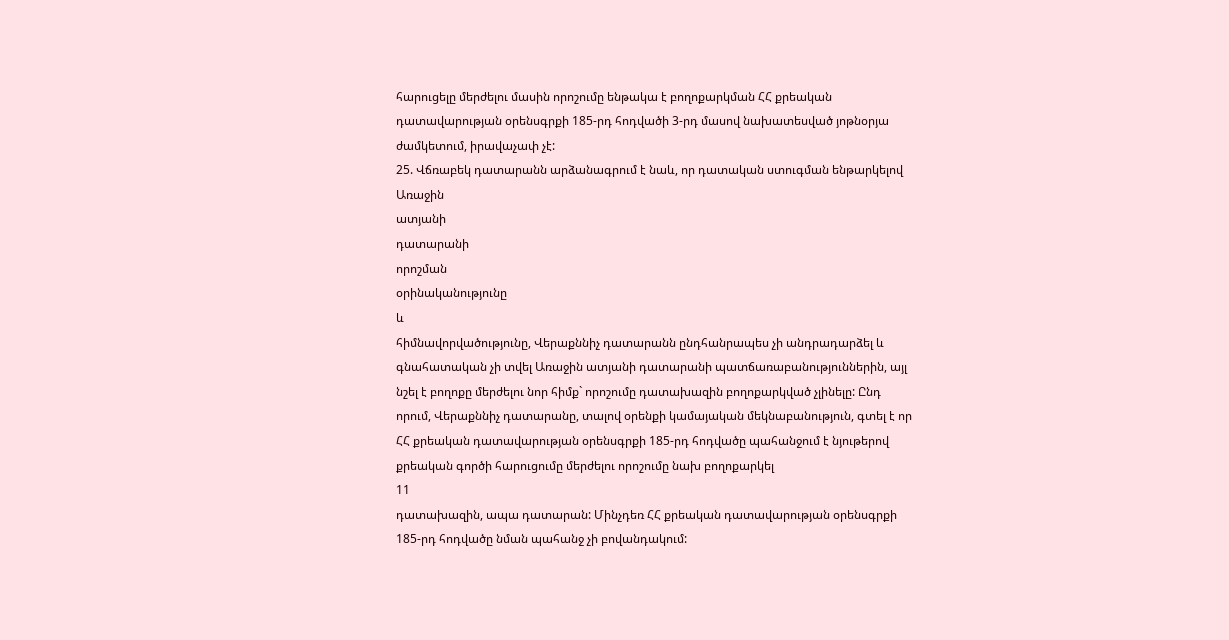հարուցելը մերժելու մասին որոշումը ենթակա է բողոքարկման ՀՀ քրեական դատավարության օրենսգրքի 185-րդ հոդվածի 3-րդ մասով նախատեսված յոթնօրյա ժամկետում, իրավաչափ չէ:
25. Վճռաբեկ դատարանն արձանագրում է նաև, որ դատական ստուգման ենթարկելով
Առաջին
ատյանի
դատարանի
որոշման
օրինականությունը
և
հիմնավորվածությունը, Վերաքննիչ դատարանն ընդհանրապես չի անդրադարձել և գնահատական չի տվել Առաջին ատյանի դատարանի պատճառաբանություններին, այլ նշել է բողոքը մերժելու նոր հիմք` որոշումը դատախազին բողոքարկված չլինելը: Ընդ որում, Վերաքննիչ դատարանը, տալով օրենքի կամայական մեկնաբանություն, գտել է որ ՀՀ քրեական դատավարության օրենսգրքի 185-րդ հոդվածը պահանջում է նյութերով քրեական գործի հարուցումը մերժելու որոշումը նախ բողոքարկել
11
դատախազին, ապա դատարան: Մինչդեռ ՀՀ քրեական դատավարության օրենսգրքի 185-րդ հոդվածը նման պահանջ չի բովանդակում: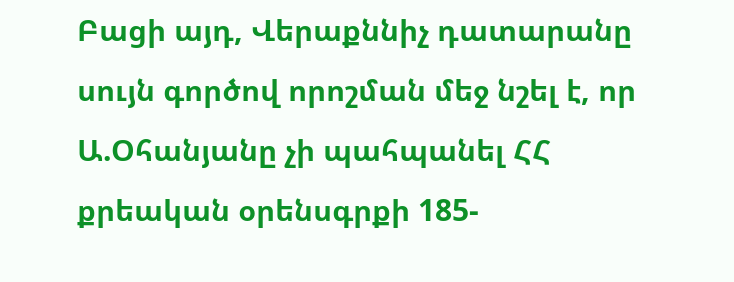Բացի այդ, Վերաքննիչ դատարանը սույն գործով որոշման մեջ նշել է, որ Ա.Օհանյանը չի պահպանել ՀՀ քրեական օրենսգրքի 185-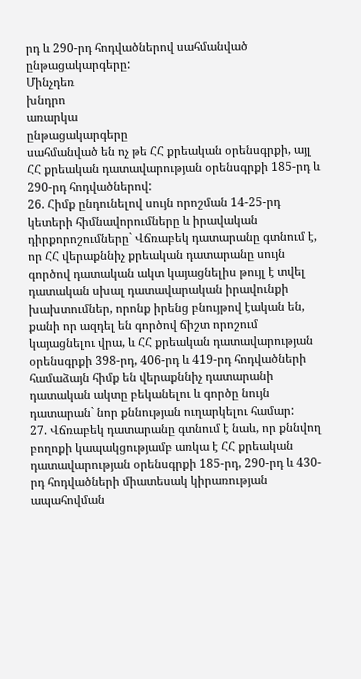րդ և 290-րդ հոդվածներով սահմանված
ընթացակարգերը:
Մինչդեռ
խնդրո
առարկա
ընթացակարգերը
սահմանված են ոչ թե ՀՀ քրեական օրենսգրքի, այլ ՀՀ քրեական դատավարության օրենսգրքի 185-րդ և 290-րդ հոդվածներով:
26. Հիմք ընդունելով սույն որոշման 14-25-րդ կետերի հիմնավորումները և իրավական դիրքորոշումները` Վճռաբեկ դատարանը գտնում է, որ ՀՀ վերաքննիչ քրեական դատարանը սույն գործով դատական ակտ կայացնելիս թույլ է տվել դատական սխալ դատավարական իրավունքի խախտումներ, որոնք իրենց բնույթով էական են, քանի որ ազդել են գործով ճիշտ որոշում կայացնելու վրա, և ՀՀ քրեական դատավարության օրենսգրքի 398-րդ, 406-րդ և 419-րդ հոդվածների համաձայն հիմք են վերաքննիչ դատարանի դատական ակտը բեկանելու և գործը նույն դատարան` նոր քննության ուղարկելու համար:
27. Վճռաբեկ դատարանը գտնում է նաև, որ քննվող բողոքի կապակցությամբ առկա է ՀՀ քրեական դատավարության օրենսգրքի 185-րդ, 290-րդ և 430-րդ հոդվածների միատեսակ կիրառության ապահովման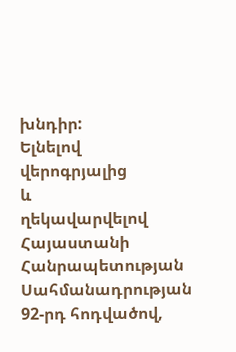խնդիր:
Ելնելով
վերոգրյալից
և
ղեկավարվելով
Հայաստանի
Հանրապետության
Սահմանադրության 92-րդ հոդվածով,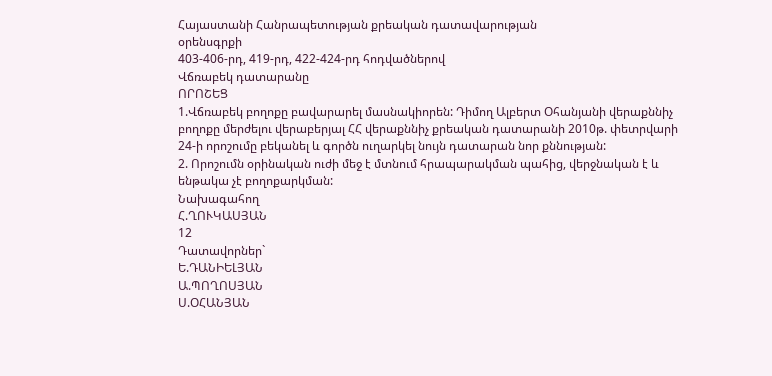Հայաստանի Հանրապետության քրեական դատավարության
օրենսգրքի
403-406-րդ, 419-րդ, 422-424-րդ հոդվածներով
Վճռաբեկ դատարանը
ՈՐՈՇԵՑ
1.Վճռաբեկ բողոքը բավարարել մասնակիորեն: Դիմող Ալբերտ Օհանյանի վերաքննիչ բողոքը մերժելու վերաբերյալ ՀՀ վերաքննիչ քրեական դատարանի 2010թ. փետրվարի 24-ի որոշումը բեկանել և գործն ուղարկել նույն դատարան նոր քննության:
2. Որոշումն օրինական ուժի մեջ է մտնում հրապարակման պահից, վերջնական է և ենթակա չէ բողոքարկման:
Նախագահող
Հ.ՂՈՒԿԱՍՅԱՆ
12
Դատավորներ`
Ե.ԴԱՆԻԵԼՅԱՆ
Ա.ՊՈՂՈՍՅԱՆ
Ս.ՕՀԱՆՅԱՆ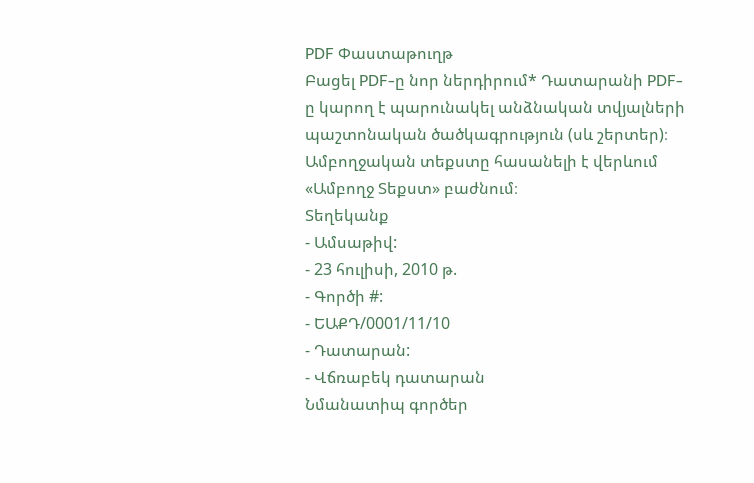PDF Փաստաթուղթ
Բացել PDF-ը նոր ներդիրում* Դատարանի PDF-ը կարող է պարունակել անձնական տվյալների պաշտոնական ծածկագրություն (սև շերտեր)։ Ամբողջական տեքստը հասանելի է վերևում «Ամբողջ Տեքստ» բաժնում։
Տեղեկանք
- Ամսաթիվ:
- 23 հուլիսի, 2010 թ.
- Գործի #:
- ԵԱՔԴ/0001/11/10
- Դատարան:
- Վճռաբեկ դատարան
Նմանատիպ գործեր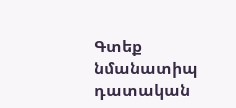Գտեք նմանատիպ դատական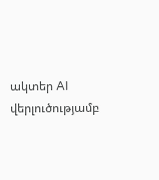ակտեր AI վերլուծությամբ